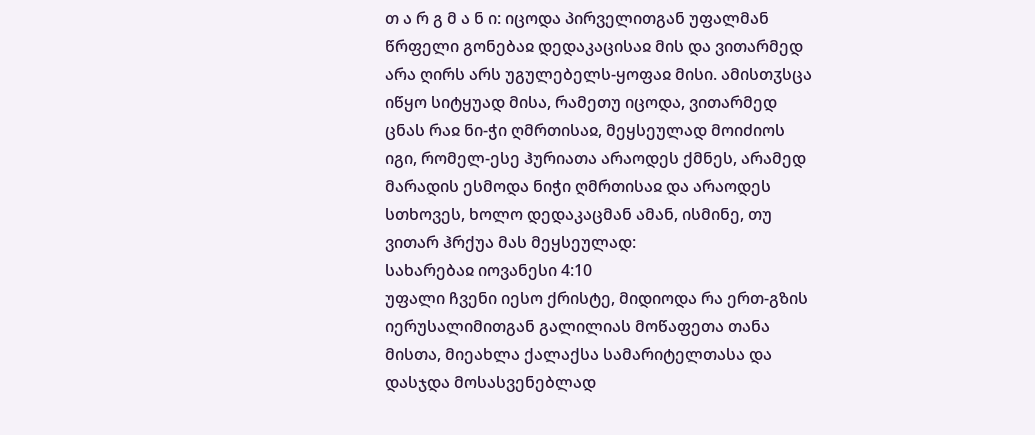თ ა რ გ მ ა ნ ი: იცოდა პირველითგან უფალმან წრფელი გონებაჲ დედაკაცისაჲ მის და ვითარმედ არა ღირს არს უგულებელს-ყოფაჲ მისი. ამისთჳსცა იწყო სიტყუად მისა, რამეთუ იცოდა, ვითარმედ ცნას რაჲ ნი-ჭი ღმრთისაჲ, მეყსეულად მოიძიოს იგი, რომელ-ესე ჰურიათა არაოდეს ქმნეს, არამედ მარადის ესმოდა ნიჭი ღმრთისაჲ და არაოდეს სთხოვეს, ხოლო დედაკაცმან ამან, ისმინე, თუ ვითარ ჰრქუა მას მეყსეულად:
სახარებაჲ იოვანესი 4:10
უფალი ჩვენი იესო ქრისტე, მიდიოდა რა ერთ-გზის იერუსალიმითგან გალილიას მოწაფეთა თანა მისთა, მიეახლა ქალაქსა სამარიტელთასა და დასჯდა მოსასვენებლად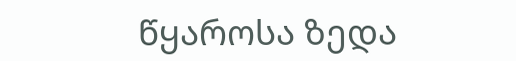წყაროსა ზედა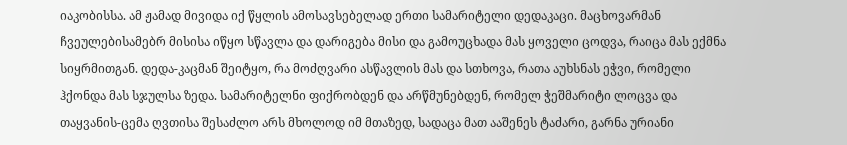იაკობისსა. ამ ჟამად მივიდა იქ წყლის ამოსავსებელად ერთი სამარიტელი დედაკაცი. მაცხოვარმან ჩვეულებისამებრ მისისა იწყო სწავლა და დარიგება მისი და გამოუცხადა მას ყოველი ცოდვა, რაიცა მას ექმნა სიყრმითგან. დედა-კაცმან შეიტყო, რა მოძღვარი ასწავლის მას და სთხოვა, რათა აუხსნას ეჭვი, რომელი ჰქონდა მას სჯულსა ზედა. სამარიტელნი ფიქრობდენ და არწმუნებდენ, რომელ ჭეშმარიტი ლოცვა და თაყვანის-ცემა ღვთისა შესაძლო არს მხოლოდ იმ მთაზედ, სადაცა მათ ააშენეს ტაძარი, გარნა ურიანი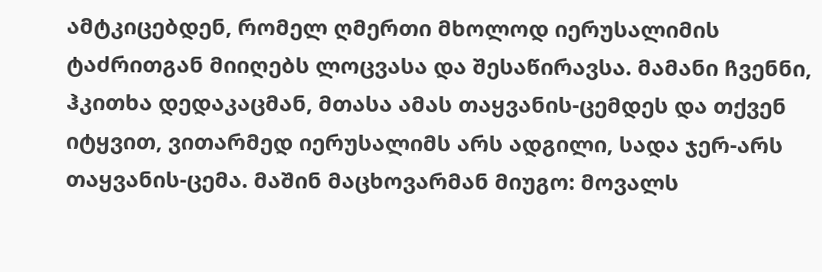ამტკიცებდენ, რომელ ღმერთი მხოლოდ იერუსალიმის ტაძრითგან მიიღებს ლოცვასა და შესაწირავსა. მამანი ჩვენნი, ჰკითხა დედაკაცმან, მთასა ამას თაყვანის-ცემდეს და თქვენ იტყვით, ვითარმედ იერუსალიმს არს ადგილი, სადა ჯერ-არს თაყვანის-ცემა. მაშინ მაცხოვარმან მიუგო: მოვალს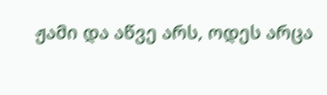ჟამი და აწვე არს, ოდეს არცა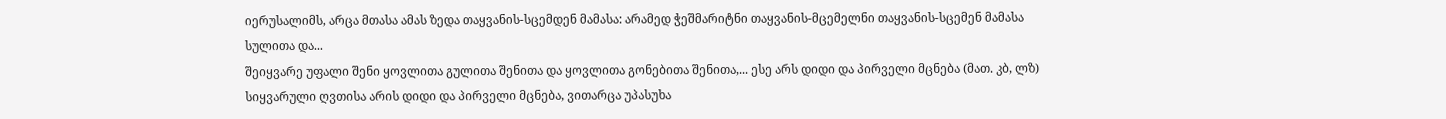იერუსალიმს, არცა მთასა ამას ზედა თაყვანის-სცემდენ მამასა: არამედ ჭეშმარიტნი თაყვანის-მცემელნი თაყვანის-სცემენ მამასა სულითა და...
შეიყვარე უფალი შენი ყოვლითა გულითა შენითა და ყოვლითა გონებითა შენითა,... ესე არს დიდი და პირველი მცნება (მათ. კბ, ლზ)
სიყვარული ღვთისა არის დიდი და პირველი მცნება, ვითარცა უპასუხა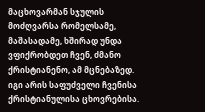მაცხოვარმან სჯულის მოძღვარსა რომელსამე, მაშასადამე, ხშირად უნდა ვფიქრობდეთ ჩვენ, ძმანო ქრისტიანენო, ამ მცნებაზედ. იგი არის საფუძველი ჩვენისა ქრისტიანულისა ცხოვრებისა.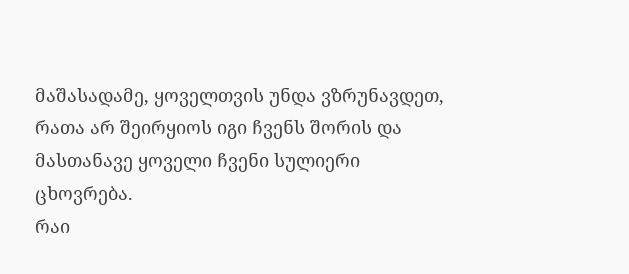მაშასადამე, ყოველთვის უნდა ვზრუნავდეთ, რათა არ შეირყიოს იგი ჩვენს შორის და მასთანავე ყოველი ჩვენი სულიერი ცხოვრება.
რაი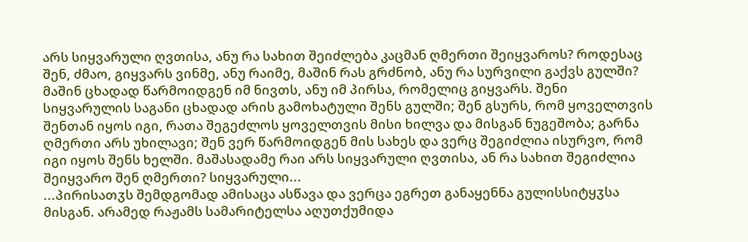არს სიყვარული ღვთისა, ანუ რა სახით შეიძლება კაცმან ღმერთი შეიყვაროს? როდესაც შენ, ძმაო, გიყვარს ვინმე, ანუ რაიმე, მაშინ რას გრძნობ, ანუ რა სურვილი გაქვს გულში? მაშინ ცხადად წარმოიდგენ იმ ნივთს, ანუ იმ პირსა, რომელიც გიყვარს. შენი სიყვარულის საგანი ცხადად არის გამოხატული შენს გულში; შენ გსურს, რომ ყოველთვის შენთან იყოს იგი, რათა შეგეძლოს ყოველთვის მისი ხილვა და მისგან ნუგეშობა; გარნა ღმერთი არს უხილავი; შენ ვერ წარმოიდგენ მის სახეს და ვერც შეგიძლია ისურვო, რომ იგი იყოს შენს ხელში. მაშასადამე რაი არს სიყვარული ღვთისა, ან რა სახით შეგიძლია შეიყვარო შენ ღმერთი? სიყვარული...
...პირისათჳს შემდგომად ამისაცა ასწავა და ვერცა ეგრეთ განაყენნა გულისსიტყჳსა მისგან. არამედ რაჟამს სამარიტელსა აღუთქუმიდა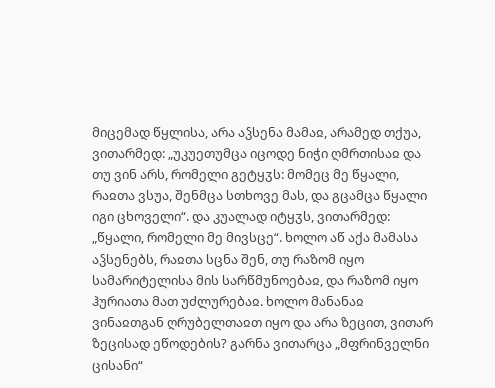მიცემად წყლისა, არა აჴსენა მამაჲ, არამედ თქუა, ვითარმედ: „უკუეთუმცა იცოდე ნიჭი ღმრთისაჲ და თუ ვინ არს, რომელი გეტყჳს: მომეც მე წყალი, რაჲთა ვსუა, შენმცა სთხოვე მას, და გცამცა წყალი იგი ცხოველი“. და კუალად იტყჳს, ვითარმედ: „წყალი, რომელი მე მივსცე“. ხოლო აწ აქა მამასა აჴსენებს, რაჲთა სცნა შენ, თუ რაზომ იყო სამარიტელისა მის სარწმუნოებაჲ, და რაზომ იყო ჰურიათა მათ უძლურებაჲ. ხოლო მანანაჲ ვინაჲთგან ღრუბელთაჲთ იყო და არა ზეცით, ვითარ ზეცისად ეწოდების? გარნა ვითარცა „მფრინველნი ცისანი“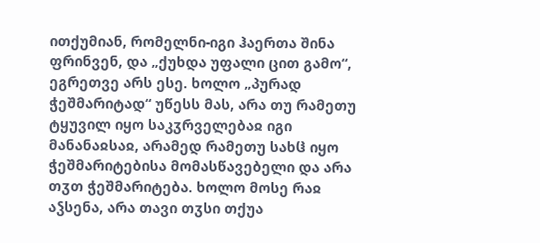ითქუმიან, რომელნი-იგი ჰაერთა შინა ფრინვენ, და „ქუხდა უფალი ცით გამო“, ეგრეთვე არს ესე. ხოლო „პურად ჭეშმარიტად“ უწესს მას, არა თუ რამეთუ ტყუვილ იყო საკჳრველებაჲ იგი მანანაჲსაჲ, არამედ რამეთუ სახჱ იყო ჭეშმარიტებისა მომასწავებელი და არა თჳთ ჭეშმარიტება. ხოლო მოსე რაჲ აჴსენა, არა თავი თჳსი თქუა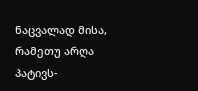ნაცვალად მისა, რამეთუ არღა პატივს-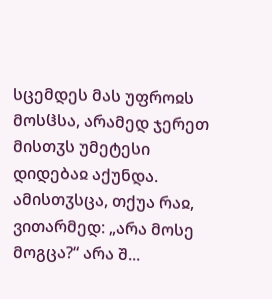სცემდეს მას უფროჲს მოსჱსა, არამედ ჯერეთ მისთჳს უმეტესი დიდებაჲ აქუნდა. ამისთჳსცა, თქუა რაჲ, ვითარმედ: „არა მოსე მოგცა?“ არა შ...